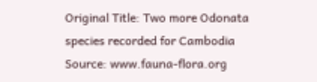Original Title: Two more Odonata species recorded for Cambodia
Source: www.fauna-flora.org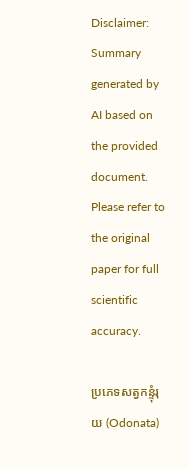Disclaimer: Summary generated by AI based on the provided document. Please refer to the original paper for full scientific accuracy.

ប្រភេទសត្វកន្ទុំរុយ (Odonata)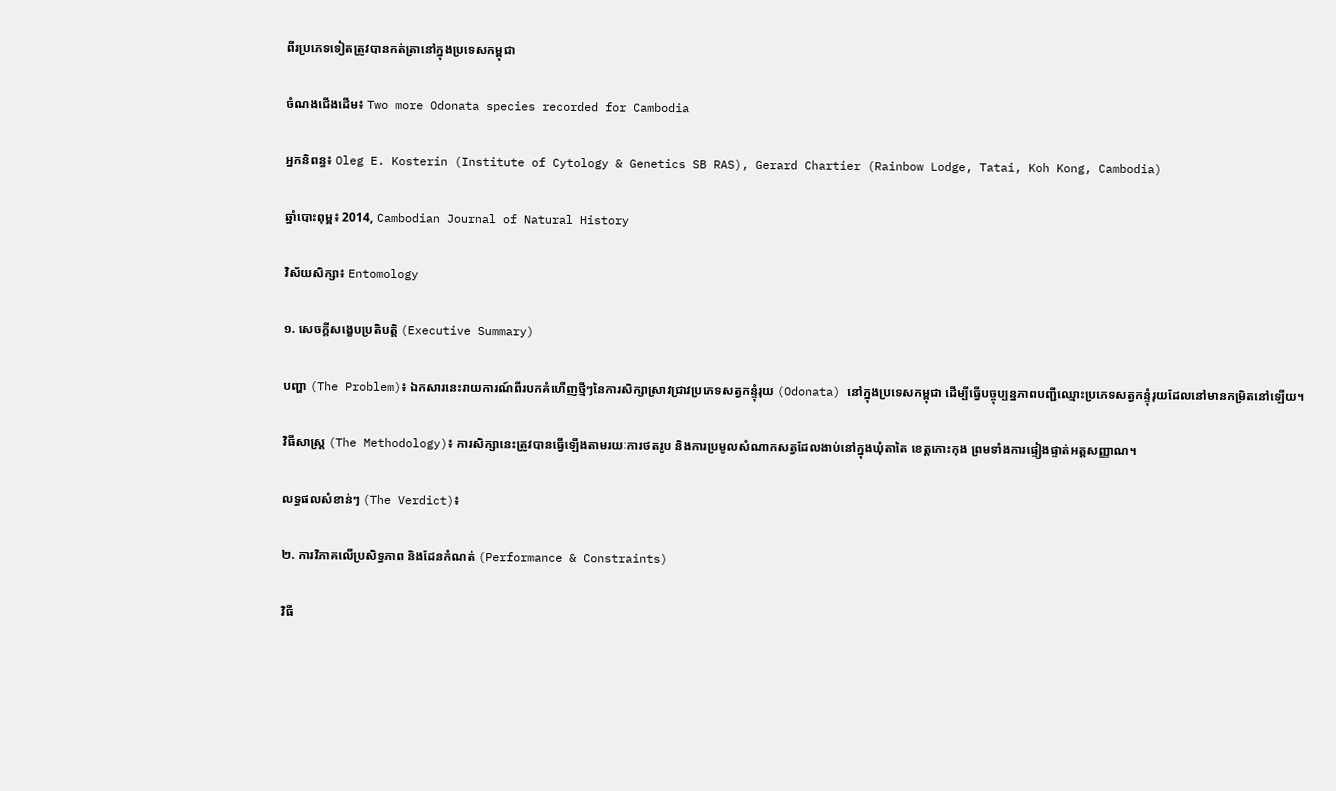ពីរប្រភេទទៀតត្រូវបានកត់ត្រានៅក្នុងប្រទេសកម្ពុជា

ចំណងជើងដើម៖ Two more Odonata species recorded for Cambodia

អ្នកនិពន្ធ៖ Oleg E. Kosterin (Institute of Cytology & Genetics SB RAS), Gerard Chartier (Rainbow Lodge, Tatai, Koh Kong, Cambodia)

ឆ្នាំបោះពុម្ព៖ 2014, Cambodian Journal of Natural History

វិស័យសិក្សា៖ Entomology

១. សេចក្តីសង្ខេបប្រតិបត្តិ (Executive Summary)

បញ្ហា (The Problem)៖ ឯកសារនេះរាយការណ៍ពីរបកគំហើញថ្មីៗនៃការសិក្សាស្រាវជ្រាវប្រភេទសត្វកន្ទុំរុយ (Odonata) នៅក្នុងប្រទេសកម្ពុជា ដើម្បីធ្វើបច្ចុប្បន្នភាពបញ្ជីឈ្មោះប្រភេទសត្វកន្ទុំរុយដែលនៅមានកម្រិតនៅឡើយ។

វិធីសាស្ត្រ (The Methodology)៖ ការសិក្សានេះត្រូវបានធ្វើឡើងតាមរយៈការថតរូប និងការប្រមូលសំណាកសត្វដែលងាប់នៅក្នុងឃុំតាតៃ ខេត្តកោះកុង ព្រមទាំងការផ្ទៀងផ្ទាត់អត្តសញ្ញាណ។

លទ្ធផលសំខាន់ៗ (The Verdict)៖

២. ការវិភាគលើប្រសិទ្ធភាព និងដែនកំណត់ (Performance & Constraints)

វិធី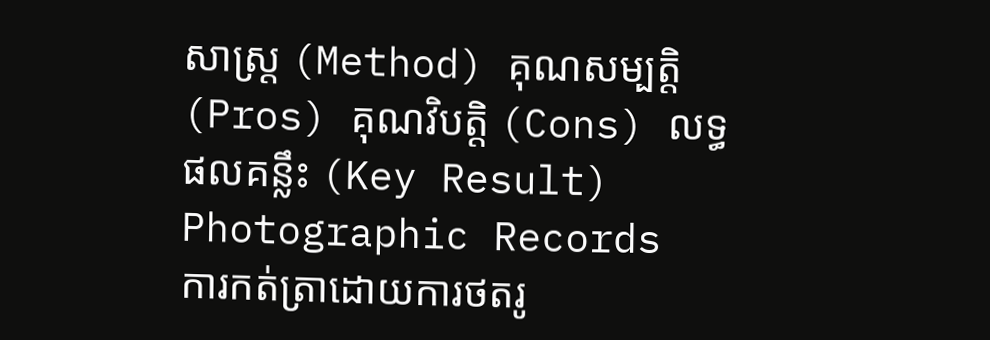សាស្ត្រ (Method) គុណសម្បត្តិ (Pros) គុណវិបត្តិ (Cons) លទ្ធផលគន្លឹះ (Key Result)
Photographic Records
ការកត់ត្រាដោយការថតរូ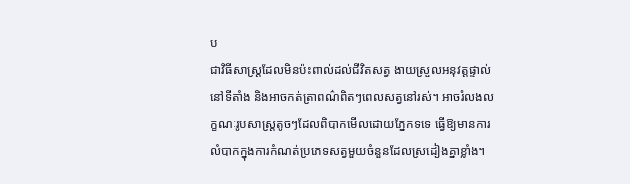ប
ជាវិធីសាស្ត្រដែលមិនប៉ះពាល់ដល់ជីវិតសត្វ ងាយស្រួលអនុវត្តផ្ទាល់នៅទីតាំង និងអាចកត់ត្រាពណ៌ពិតៗពេលសត្វនៅរស់។ អាចរំលងលក្ខណៈរូបសាស្ត្រតូចៗដែលពិបាកមើលដោយភ្នែកទទេ ធ្វើឱ្យមានការលំបាកក្នុងការកំណត់ប្រភេទសត្វមួយចំនួនដែលស្រដៀងគ្នាខ្លាំង។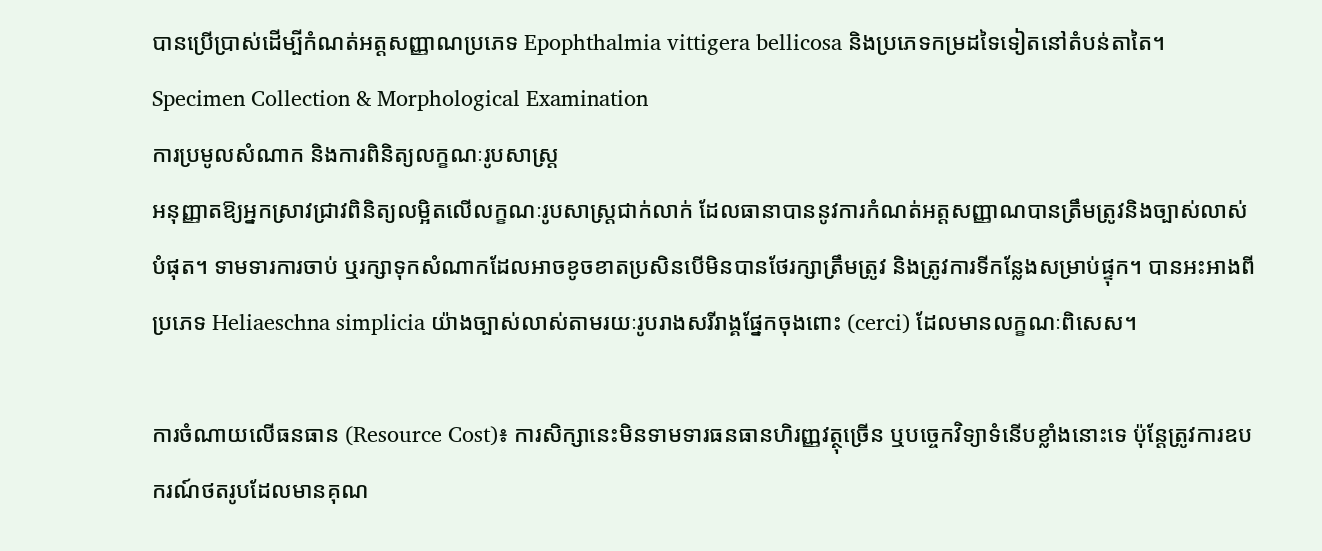បានប្រើប្រាស់ដើម្បីកំណត់អត្តសញ្ញាណប្រភេទ Epophthalmia vittigera bellicosa និងប្រភេទកម្រដទៃទៀតនៅតំបន់តាតៃ។
Specimen Collection & Morphological Examination
ការប្រមូលសំណាក និងការពិនិត្យលក្ខណៈរូបសាស្ត្រ
អនុញ្ញាតឱ្យអ្នកស្រាវជ្រាវពិនិត្យលម្អិតលើលក្ខណៈរូបសាស្ត្រជាក់លាក់ ដែលធានាបាននូវការកំណត់អត្តសញ្ញាណបានត្រឹមត្រូវនិងច្បាស់លាស់បំផុត។ ទាមទារការចាប់ ឬរក្សាទុកសំណាកដែលអាចខូចខាតប្រសិនបើមិនបានថែរក្សាត្រឹមត្រូវ និងត្រូវការទីកន្លែងសម្រាប់ផ្ទុក។ បានអះអាងពីប្រភេទ Heliaeschna simplicia យ៉ាងច្បាស់លាស់តាមរយៈរូបរាងសរីរាង្គផ្នែកចុងពោះ (cerci) ដែលមានលក្ខណៈពិសេស។

ការចំណាយលើធនធាន (Resource Cost)៖ ការសិក្សានេះមិនទាមទារធនធានហិរញ្ញវត្ថុច្រើន ឬបច្ចេកវិទ្យាទំនើបខ្លាំងនោះទេ ប៉ុន្តែត្រូវការឧបករណ៍ថតរូបដែលមានគុណ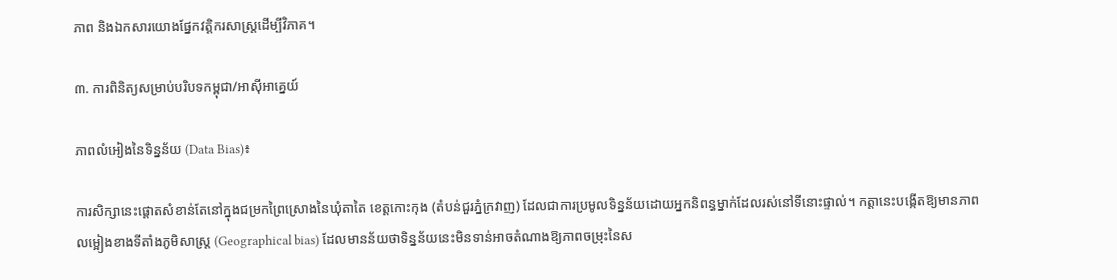ភាព និងឯកសារយោងផ្នែកវត្តិករសាស្ត្រដើម្បីវិភាគ។

៣. ការពិនិត្យសម្រាប់បរិបទកម្ពុជា/អាស៊ីអាគ្នេយ៍

ភាពលំអៀងនៃទិន្នន័យ (Data Bias)៖

ការសិក្សានេះផ្តោតសំខាន់តែនៅក្នុងជម្រកព្រៃស្រោងនៃឃុំតាតៃ ខេត្តកោះកុង (តំបន់ជួរភ្នំក្រវាញ) ដែលជាការប្រមូលទិន្នន័យដោយអ្នកនិពន្ធម្នាក់ដែលរស់នៅទីនោះផ្ទាល់។ កត្តានេះបង្កើតឱ្យមានភាពលម្អៀងខាងទីតាំងភូមិសាស្ត្រ (Geographical bias) ដែលមានន័យថាទិន្នន័យនេះមិនទាន់អាចតំណាងឱ្យភាពចម្រុះនៃស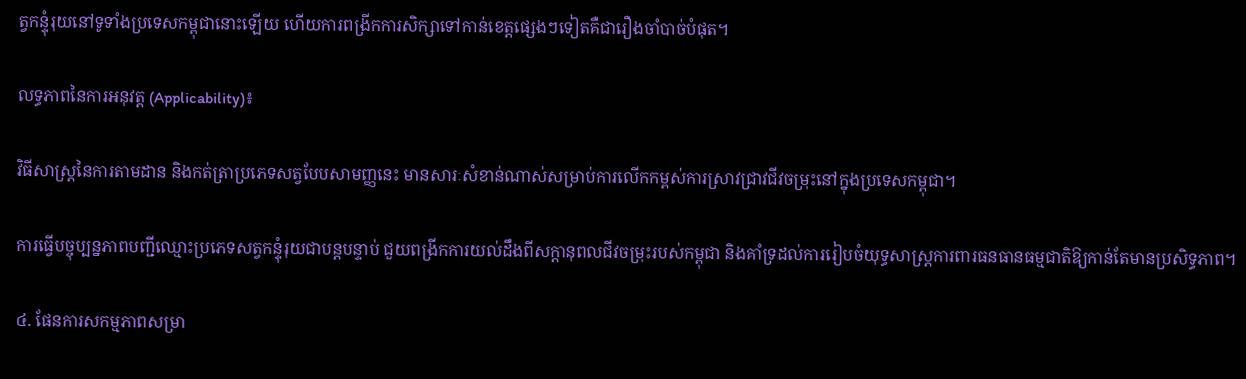ត្វកន្ទុំរុយនៅទូទាំងប្រទេសកម្ពុជានោះឡើយ ហើយការពង្រីកការសិក្សាទៅកាន់ខេត្តផ្សេងៗទៀតគឺជារឿងចាំបាច់បំផុត។

លទ្ធភាពនៃការអនុវត្ត (Applicability)៖

វិធីសាស្ត្រនៃការតាមដាន និងកត់ត្រាប្រភេទសត្វបែបសាមញ្ញនេះ មានសារៈសំខាន់ណាស់សម្រាប់ការលើកកម្ពស់ការស្រាវជ្រាវជីវចម្រុះនៅក្នុងប្រទេសកម្ពុជា។

ការធ្វើបច្ចុប្បន្នភាពបញ្ជីឈ្មោះប្រភេទសត្វកន្ទុំរុយជាបន្តបន្ទាប់ ជួយពង្រីកការយល់ដឹងពីសក្តានុពលជីវចម្រុះរបស់កម្ពុជា និងគាំទ្រដល់ការរៀបចំយុទ្ធសាស្ត្រការពារធនធានធម្មជាតិឱ្យកាន់តែមានប្រសិទ្ធភាព។

៤. ផែនការសកម្មភាពសម្រា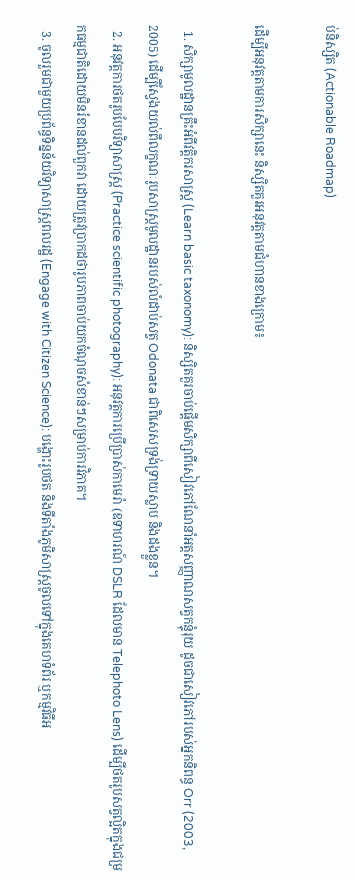ប់និស្សិត (Actionable Roadmap)

ដើម្បីអនុវត្តតាមការសិក្សានេះ និស្សិតគួរអនុវត្តតាមជំហានខាងក្រោម៖

  1. សិក្សាមូលដ្ឋានគ្រឹះអំពីវត្តិករសាស្ត្រ (Learn basic taxonomy): និស្សិតគួរចាប់ផ្តើមសិក្សាពីសៀវភៅណែនាំអត្តសញ្ញាណសត្វកន្ទុំរុយ ដូចជាសៀវភៅរបស់អ្នកនិពន្ធ Orr (2003, 2005) ដើម្បីស្វែងយល់ពីលក្ខណៈរូបសាស្ត្រមូលដ្ឋានរបស់លំដាប់សត្វ Odonata ជាពិសេសទ្រង់ទ្រាយស្លាប និងដងខ្លួន។
  2. អនុវត្តការថតរូបបែបវិទ្យាសាស្ត្រ (Practice scientific photography): អនុវត្តការប្រើប្រាស់កាមេរ៉ា (ឧទាហរណ៍ DSLR ដែលមាន Telephoto Lens) ដើម្បីថតរូបសត្វល្អិតក្នុងជម្រកធម្មជាតិដោយមិនរំខានដល់ពួកវា ដោយត្រូវប្រាកដថារូបភាពចាប់យកចំណុចសំខាន់ៗសម្រាប់ការវិភាគ។
  3. ចូលរួមជាមួយប្រព័ន្ធទិន្នន័យវិទ្យាសាស្ត្រពលរដ្ឋ (Engage with Citizen Science): បង្ហោះរូបថត និងទីតាំងភូមិសាស្ត្រចូលទៅក្នុងគេហទំព័រ ឬកម្មវិធីអ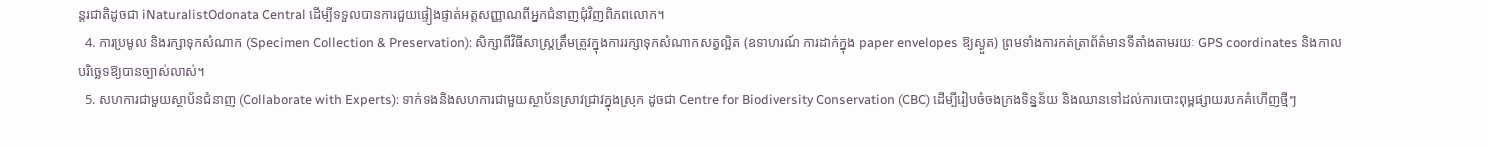ន្តរជាតិដូចជា iNaturalistOdonata Central ដើម្បីទទួលបានការជួយផ្ទៀងផ្ទាត់អត្តសញ្ញាណពីអ្នកជំនាញជុំវិញពិភពលោក។
  4. ការប្រមូល និងរក្សាទុកសំណាក (Specimen Collection & Preservation): សិក្សាពីវិធីសាស្ត្រត្រឹមត្រូវក្នុងការរក្សាទុកសំណាកសត្វល្អិត (ឧទាហរណ៍ ការដាក់ក្នុង paper envelopes ឱ្យស្ងួត) ព្រមទាំងការកត់ត្រាព័ត៌មានទីតាំងតាមរយៈ GPS coordinates និងកាលបរិច្ឆេទឱ្យបានច្បាស់លាស់។
  5. សហការជាមួយស្ថាប័នជំនាញ (Collaborate with Experts): ទាក់ទងនិងសហការជាមួយស្ថាប័នស្រាវជ្រាវក្នុងស្រុក ដូចជា Centre for Biodiversity Conservation (CBC) ដើម្បីរៀបចំចងក្រងទិន្នន័យ និងឈានទៅដល់ការបោះពុម្ពផ្សាយរបកគំហើញថ្មីៗ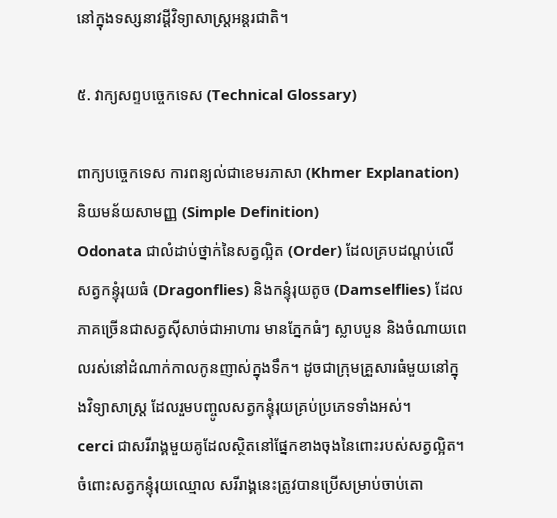នៅក្នុងទស្សនាវដ្តីវិទ្យាសាស្ត្រអន្តរជាតិ។

៥. វាក្យសព្ទបច្ចេកទេស (Technical Glossary)

ពាក្យបច្ចេកទេស ការពន្យល់ជាខេមរភាសា (Khmer Explanation) និយមន័យសាមញ្ញ (Simple Definition)
Odonata ជាលំដាប់ថ្នាក់នៃសត្វល្អិត (Order) ដែលគ្របដណ្តប់លើសត្វកន្ទុំរុយធំ (Dragonflies) និងកន្ទុំរុយតូច (Damselflies) ដែលភាគច្រើនជាសត្វស៊ីសាច់ជាអាហារ មានភ្នែកធំៗ ស្លាបបួន និងចំណាយពេលរស់នៅដំណាក់កាលកូនញាស់ក្នុងទឹក។ ដូចជាក្រុមគ្រួសារធំមួយនៅក្នុងវិទ្យាសាស្ត្រ ដែលរួមបញ្ចូលសត្វកន្ទុំរុយគ្រប់ប្រភេទទាំងអស់។
cerci ជាសរីរាង្គមួយគូដែលស្ថិតនៅផ្នែកខាងចុងនៃពោះរបស់សត្វល្អិត។ ចំពោះសត្វកន្ទុំរុយឈ្មោល សរីរាង្គនេះត្រូវបានប្រើសម្រាប់ចាប់តោ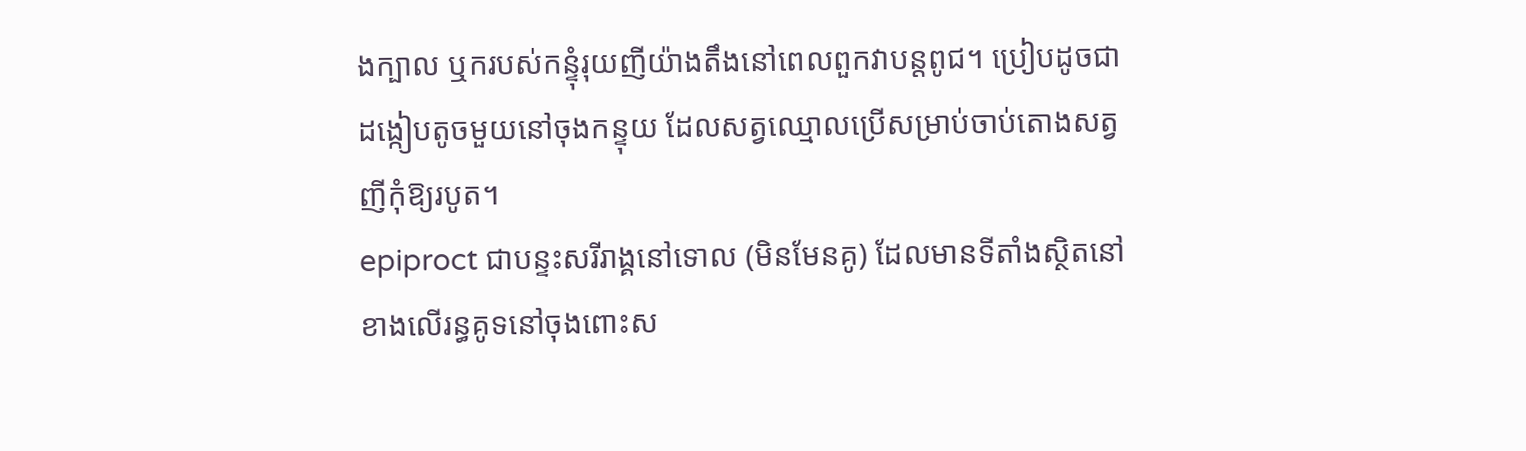ងក្បាល ឬករបស់កន្ទុំរុយញីយ៉ាងតឹងនៅពេលពួកវាបន្តពូជ។ ប្រៀបដូចជាដង្កៀបតូចមួយនៅចុងកន្ទុយ ដែលសត្វឈ្មោលប្រើសម្រាប់ចាប់តោងសត្វញីកុំឱ្យរបូត។
epiproct ជាបន្ទះសរីរាង្គនៅទោល (មិនមែនគូ) ដែលមានទីតាំងស្ថិតនៅខាងលើរន្ធគូទនៅចុងពោះស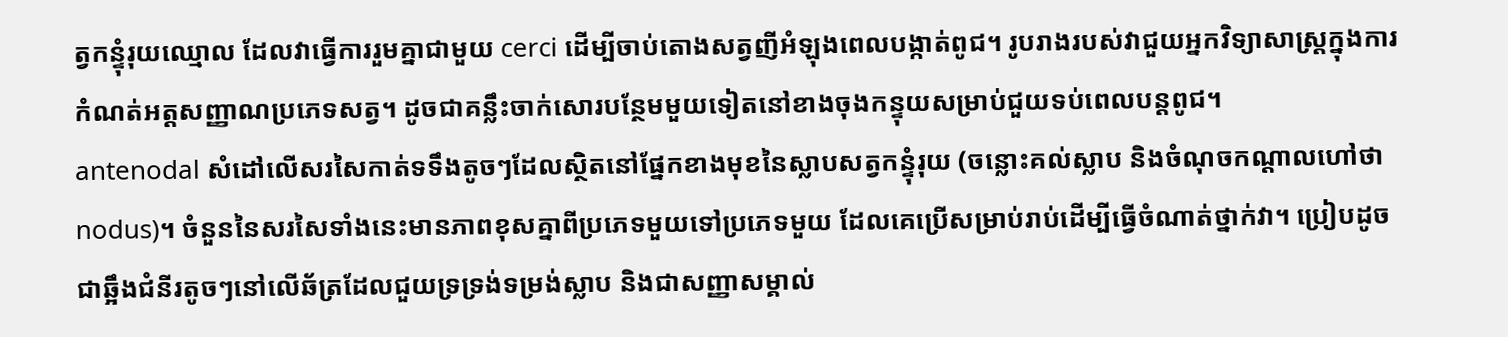ត្វកន្ទុំរុយឈ្មោល ដែលវាធ្វើការរួមគ្នាជាមួយ cerci ដើម្បីចាប់តោងសត្វញីអំឡុងពេលបង្កាត់ពូជ។ រូបរាងរបស់វាជួយអ្នកវិទ្យាសាស្ត្រក្នុងការកំណត់អត្តសញ្ញាណប្រភេទសត្វ។ ដូចជាគន្លឹះចាក់សោរបន្ថែមមួយទៀតនៅខាងចុងកន្ទុយសម្រាប់ជួយទប់ពេលបន្តពូជ។
antenodal សំដៅលើសរសៃកាត់ទទឹងតូចៗដែលស្ថិតនៅផ្នែកខាងមុខនៃស្លាបសត្វកន្ទុំរុយ (ចន្លោះគល់ស្លាប និងចំណុចកណ្តាលហៅថា nodus)។ ចំនួននៃសរសៃទាំងនេះមានភាពខុសគ្នាពីប្រភេទមួយទៅប្រភេទមួយ ដែលគេប្រើសម្រាប់រាប់ដើម្បីធ្វើចំណាត់ថ្នាក់វា។ ប្រៀបដូចជាឆ្អឹងជំនីរតូចៗនៅលើឆ័ត្រដែលជួយទ្រទ្រង់ទម្រង់ស្លាប និងជាសញ្ញាសម្គាល់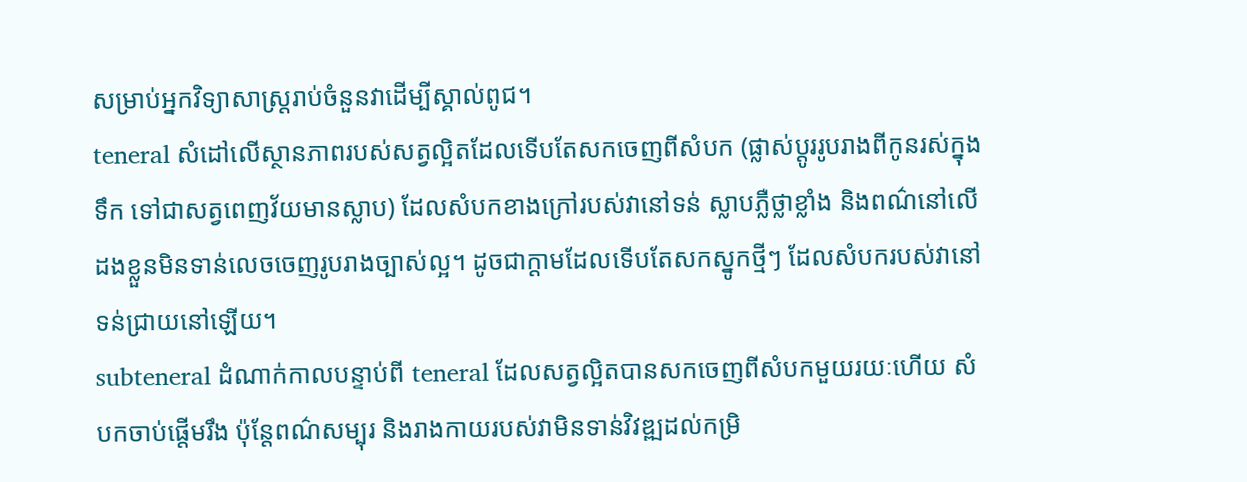សម្រាប់អ្នកវិទ្យាសាស្ត្ររាប់ចំនួនវាដើម្បីស្គាល់ពូជ។
teneral សំដៅលើស្ថានភាពរបស់សត្វល្អិតដែលទើបតែសកចេញពីសំបក (ផ្លាស់ប្តូររូបរាងពីកូនរស់ក្នុងទឹក ទៅជាសត្វពេញវ័យមានស្លាប) ដែលសំបកខាងក្រៅរបស់វានៅទន់ ស្លាបភ្លឺថ្លាខ្លាំង និងពណ៌នៅលើដងខ្លួនមិនទាន់លេចចេញរូបរាងច្បាស់ល្អ។ ដូចជាក្តាមដែលទើបតែសកស្នូកថ្មីៗ ដែលសំបករបស់វានៅទន់ជ្រាយនៅឡើយ។
subteneral ដំណាក់កាលបន្ទាប់ពី teneral ដែលសត្វល្អិតបានសកចេញពីសំបកមួយរយៈហើយ សំបកចាប់ផ្តើមរឹង ប៉ុន្តែពណ៌សម្បុរ និងរាងកាយរបស់វាមិនទាន់វិវឌ្ឍដល់កម្រិ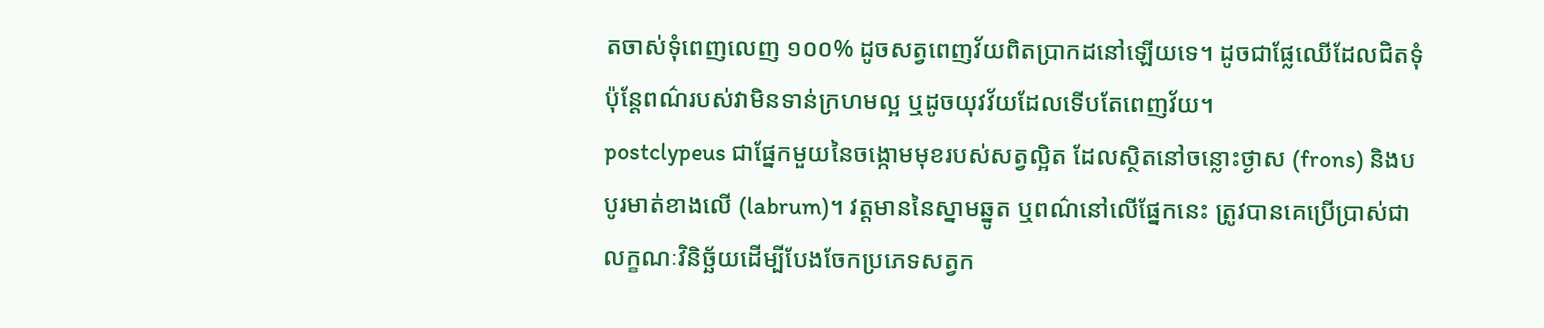តចាស់ទុំពេញលេញ ១០០% ដូចសត្វពេញវ័យពិតប្រាកដនៅឡើយទេ។ ដូចជាផ្លែឈើដែលជិតទុំ ប៉ុន្តែពណ៌របស់វាមិនទាន់ក្រហមល្អ ឬដូចយុវវ័យដែលទើបតែពេញវ័យ។
postclypeus ជាផ្នែកមួយនៃចង្កោមមុខរបស់សត្វល្អិត ដែលស្ថិតនៅចន្លោះថ្ងាស (frons) និងបបូរមាត់ខាងលើ (labrum)។ វត្តមាននៃស្នាមឆ្នូត ឬពណ៌នៅលើផ្នែកនេះ ត្រូវបានគេប្រើប្រាស់ជាលក្ខណៈវិនិច្ឆ័យដើម្បីបែងចែកប្រភេទសត្វក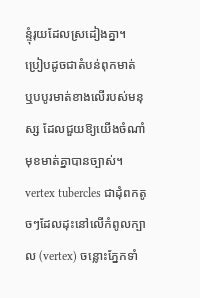ន្ទុំរុយដែលស្រដៀងគ្នា។ ប្រៀបដូចជាតំបន់ពុកមាត់ ឬបបូរមាត់ខាងលើរបស់មនុស្ស ដែលជួយឱ្យយើងចំណាំមុខមាត់គ្នាបានច្បាស់។
vertex tubercles ជាដុំពកតូចៗដែលដុះនៅលើកំពូលក្បាល (vertex) ចន្លោះភ្នែកទាំ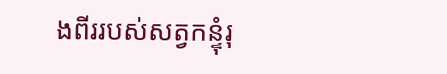ងពីររបស់សត្វកន្ទុំរុ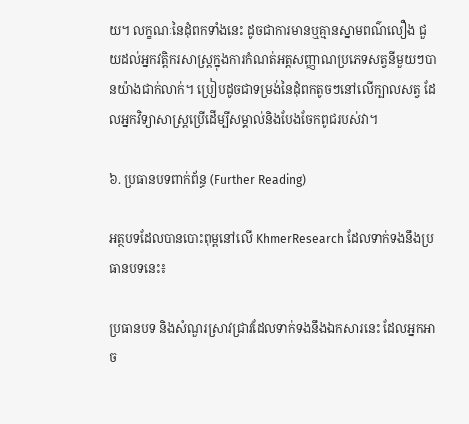យ។ លក្ខណៈនៃដុំពកទាំងនេះ ដូចជាការមានឬគ្មានស្នាមពណ៌លឿង ជួយដល់អ្នកវត្តិករសាស្ត្រក្នុងការកំណត់អត្តសញ្ញាណប្រភេទសត្វនីមួយៗបានយ៉ាងជាក់លាក់។ ប្រៀបដូចជាទម្រង់នៃដុំពកតូចៗនៅលើក្បាលសត្វ ដែលអ្នកវិទ្យាសាស្ត្រប្រើដើម្បីសម្គាល់និងបែងចែកពូជរបស់វា។

៦. ប្រធានបទពាក់ព័ន្ធ (Further Reading)

អត្ថបទដែលបានបោះពុម្ពនៅលើ KhmerResearch ដែលទាក់ទងនឹងប្រធានបទនេះ៖

ប្រធានបទ និងសំណួរស្រាវជ្រាវដែលទាក់ទងនឹងឯកសារនេះ ដែលអ្នកអាច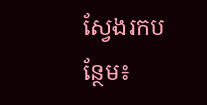ស្វែងរកបន្ថែម៖